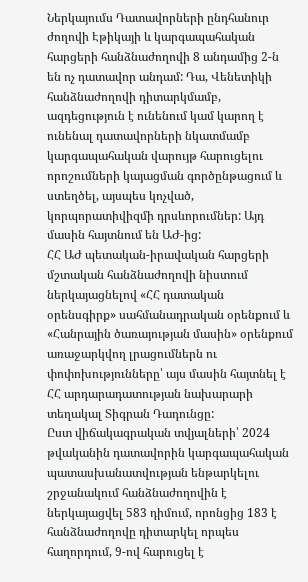Ներկայումս Դատավորների ընդհանուր ժողովի Էթիկայի և կարգապահական հարցերի հանձնաժողովի 8 անդամից 2-ն են ոչ դատավոր անդամ: Դա, Վենետիկի հանձնաժողովի դիտարկմամբ, ազդեցություն է ունենում կամ կարող է ունենալ դատավորների նկատմամբ կարգապահական վարույթ հարուցելու որոշումների կայացման գործընթացում և ստեղծել, այսպես կոչված, կորպորատիվիզմի դրսևորումներ: Այդ մասին հայտնում են ԱԺ-ից:
ՀՀ ԱԺ պետական-իրավական հարցերի մշտական հանձնաժողովի նիստում ներկայացնելով «ՀՀ դատական օրենսգիրք» սահմանադրական օրենքում և «Հանրային ծառայության մասին» օրենքում առաջարկվող լրացումներն ու փոփոխությունները՝ այս մասին հայտնել է ՀՀ արդարադատության նախարարի տեղակալ Տիգրան Դադունցը:
Ըստ վիճակագրական տվյալների՝ 2024 թվականին դատավորին կարգապահական պատասխանատվության ենթարկելու շրջանակում հանձնաժողովին է ներկայացվել 583 դիմում, որոնցից 183 է հանձնաժողովը դիտարկել որպես հաղորդում, 9-ով հարուցել է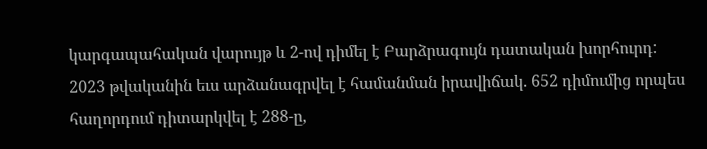կարգապահական վարույթ և 2-ով դիմել է Բարձրագույն դատական խորհուրդ: 2023 թվականին եւս արձանագրվել է համանման իրավիճակ. 652 դիմումից որպես հաղորդում դիտարկվել է 288-ը,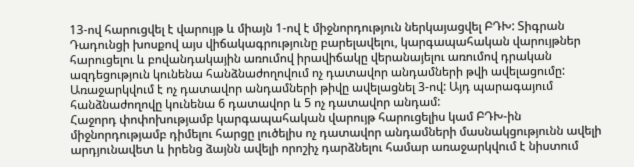13-ով հարուցվել է վարույթ և միայն 1-ով է միջնորդություն ներկայացվել ԲԴԽ: Տիգրան Դադունցի խոսքով այս վիճակագրությունը բարելավելու, կարգապահական վարույթներ հարուցելու և բովանդակային առումով իրավիճակը վերանայելու առումով դրական ազդեցություն կունենա հանձնաժողովում ոչ դատավոր անդամների թվի ավելացումը: Առաջարկվում է ոչ դատավոր անդամների թիվը ավելացնել 3-ով: Այդ պարագայում հանձնաժողովը կունենա 6 դատավոր և 5 ոչ դատավոր անդամ:
Հաջորդ փոփոխությամբ կարգապահական վարույթ հարուցելիս կամ ԲԴԽ-ին միջնորդությամբ դիմելու հարցը լուծելիս ոչ դատավոր անդամների մասնակցությունն ավելի արդյունավետ և իրենց ձայնն ավելի որոշիչ դարձնելու համար առաջարկվում է նիստում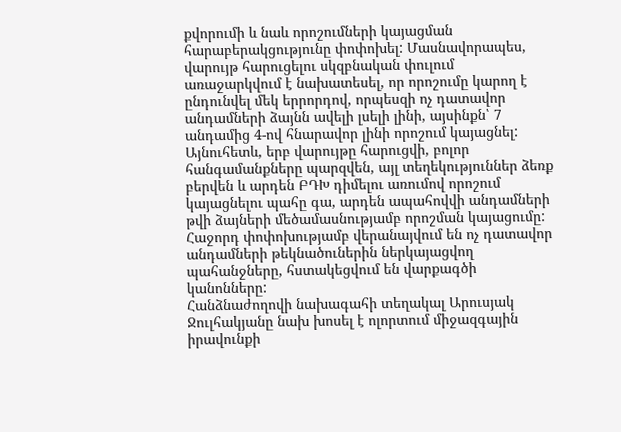քվորումի և նաև որոշումների կայացման հարաբերակցությունը փոփոխել: Մասնավորապես, վարույթ հարուցելու սկզբնական փուլում առաջարկվում է նախատեսել, որ որոշումը կարող է ընդունվել մեկ երրորդով, որպեսզի ոչ դատավոր անդամների ձայնն ավելի լսելի լինի, այսինքն՝ 7 անդամից 4-ով հնարավոր լինի որոշում կայացնել: Այնուհետև, երբ վարույթը հարուցվի, բոլոր հանգամանքները պարզվեն, այլ տեղեկություններ ձեռք բերվեն և արդեն ԲԴԽ դիմելու առումով որոշում կայացնելու պահը գա, արդեն ապահովվի անդամների թվի ձայների մեծամասնությամբ որոշման կայացումը:
Հաջորդ փոփոխությամբ վերանայվում են ոչ դատավոր անդամների թեկնածուներին ներկայացվող պահանջները, հստակեցվում են վարքագծի կանոնները:
Հանձնաժողովի նախագահի տեղակալ Արուսյակ Ջուլհակյանը նախ խոսել է ոլորտում միջազգային իրավունքի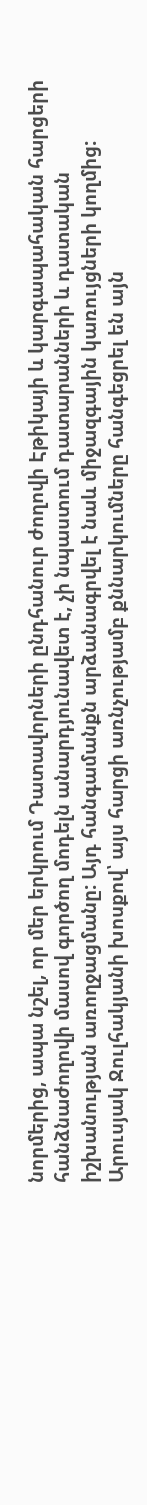նորմերից, ապա նշել, որ մեր երկրում Դատավորների ընդհանուր ժողովի Էթիկայի և կարգապահական հարցերի հանձնաժողովի մասով գործող մոդելն անարդյունավետ է, չի նպաստում դատարանների և դատական իշխանության առողջացմանը: Այդ հանգամանքն արձանագրվել է նաև միջազգային կառույցների կողմից: Արուսյակ Ջուլհակյանի խոսքով՝ այս հարցի առնչությամբ քննարկումները հանգեցրել են այն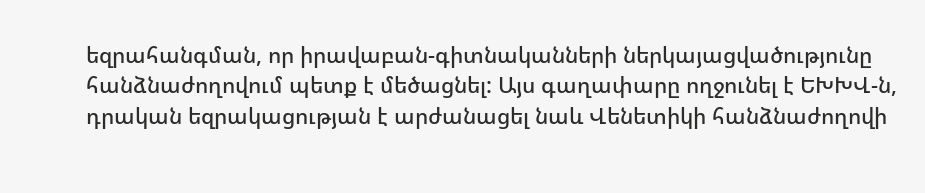եզրահանգման, որ իրավաբան-գիտնականների ներկայացվածությունը հանձնաժողովում պետք է մեծացնել: Այս գաղափարը ողջունել է ԵԽԽՎ-ն, դրական եզրակացության է արժանացել նաև Վենետիկի հանձնաժողովի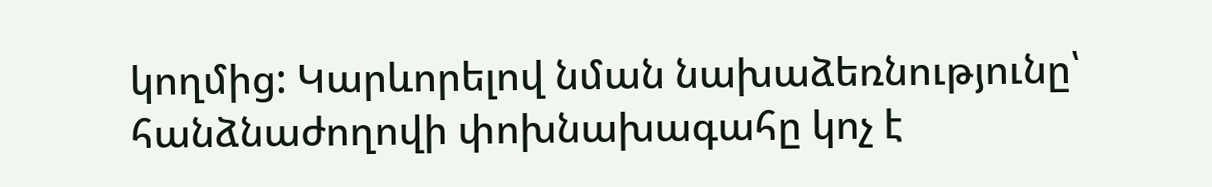կողմից: Կարևորելով նման նախաձեռնությունը՝ հանձնաժողովի փոխնախագահը կոչ է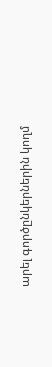արել գործընկերներին կողմ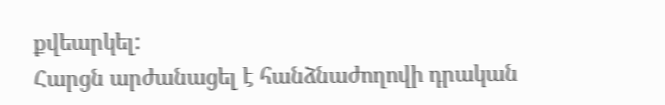քվեարկել:
Հարցն արժանացել է հանձնաժողովի դրական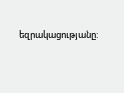եզրակացությանը: